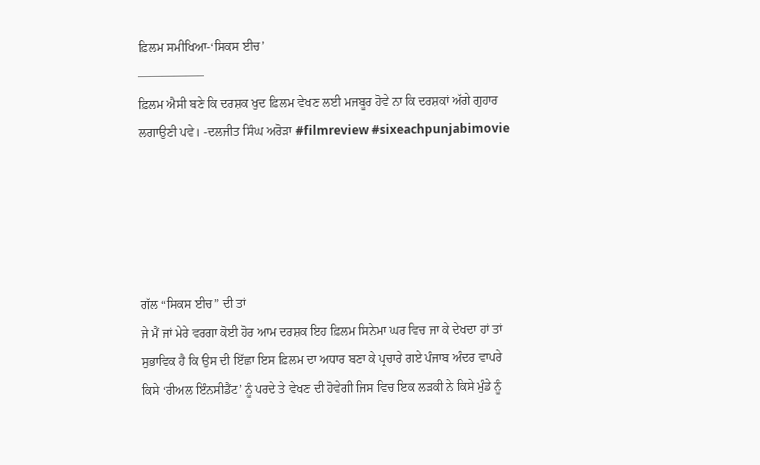ਫ਼ਿਲਮ ਸਮੀਖਿਆ-‘ਸਿਕਸ ਈਚ’
—————–
ਫ਼ਿਲਮ ਐਸੀ ਬਣੇ ਕਿ ਦਰਸ਼ਕ ਖੁਦ ਫ਼ਿਲਮ ਵੇਖਣ ਲਈ ਮਜਬੂਰ ਹੋਵੇ ਨਾ ਕਿ ਦਰਸ਼ਕਾਂ ਅੱਗੇ ਗੁਹਾਰ
ਲਗਾਉਣੀ ਪਵੇ। -ਦਲਜੀਤ ਸਿੰਘ ਅਰੋੜਾ #filmreview #sixeachpunjabimovie





ਗੱਲ “ਸਿਕਸ ਈਚ” ਦੀ ਤਾਂ
ਜੇ ਮੈਂ ਜਾਂ ਮੇਰੇ ਵਰਗਾ ਕੋਈ ਹੋਰ ਆਮ ਦਰਸ਼ਕ ਇਹ ਫ਼ਿਲਮ ਸਿਨੇਮਾ ਘਰ ਵਿਚ ਜਾ ਕੇ ਦੇਖਦਾ ਹਾਂ ਤਾਂ ਸੁਭਾਵਿਕ ਹੈ ਕਿ ਉਸ ਦੀ ਇੱਛਾ ਇਸ ਫ਼ਿਲਮ ਦਾ ਅਧਾਰ ਬਣਾ ਕੇ ਪ੍ਰਚਾਰੇ ਗਏ ਪੰਜਾਬ ਅੰਦਰ ਵਾਪਰੇ ਕਿਸੇ ‘ਰੀਅਲ ਇੰਨਸੀਡੈਂਟ’ ਨੂੰ ਪਰਦੇ ਤੇ ਵੇਖਣ ਦੀ ਹੋਵੇਗੀ ਜਿਸ ਵਿਚ ਇਕ ਲੜਕੀ ਨੇ ਕਿਸੇ ਮੁੰਡੇ ਨੂੰ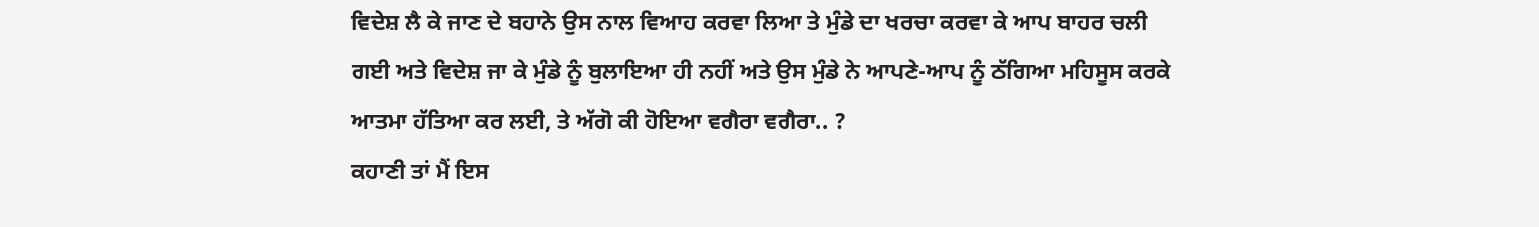ਵਿਦੇਸ਼ ਲੈ ਕੇ ਜਾਣ ਦੇ ਬਹਾਨੇ ਉਸ ਨਾਲ ਵਿਆਹ ਕਰਵਾ ਲਿਆ ਤੇ ਮੁੰਡੇ ਦਾ ਖਰਚਾ ਕਰਵਾ ਕੇ ਆਪ ਬਾਹਰ ਚਲੀ ਗਈ ਅਤੇ ਵਿਦੇਸ਼ ਜਾ ਕੇ ਮੁੰਡੇ ਨੂੰ ਬੁਲਾਇਆ ਹੀ ਨਹੀਂ ਅਤੇ ਉਸ ਮੁੰਡੇ ਨੇ ਆਪਣੇ-ਆਪ ਨੂੰ ਠੱਗਿਆ ਮਹਿਸੂਸ ਕਰਕੇ ਆਤਮਾ ਹੱਤਿਆ ਕਰ ਲਈ, ਤੇ ਅੱਗੋ ਕੀ ਹੋਇਆ ਵਗੈਰਾ ਵਗੈਰਾ.. ?
ਕਹਾਣੀ ਤਾਂ ਮੈਂ ਇਸ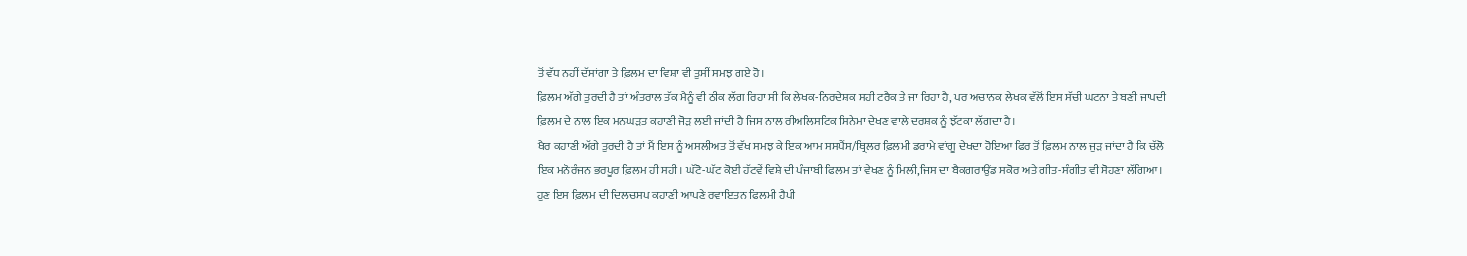ਤੋਂ ਵੱਧ ਨਹੀਂ ਦੱਸਾਂਗਾ ਤੇ ਫ਼ਿਲਮ ਦਾ ਵਿਸ਼ਾ ਵੀ ਤੁਸੀਂ ਸਮਝ ਗਏ ਹੋ।
ਫ਼ਿਲਮ ਅੱਗੇ ਤੁਰਦੀ ਹੈ ਤਾਂ ਅੰਤਰਾਲ ਤੱਕ ਮੈਨੂੰ ਵੀ ਠੀਕ ਲੱਗ ਰਿਹਾ ਸੀ ਕਿ ਲੇਖਕ-ਨਿਰਦੇਸ਼ਕ ਸਹੀ ਟਰੈਕ ਤੇ ਜਾ ਰਿਹਾ ਹੈ, ਪਰ ਅਚਾਨਕ ਲੇਖਕ ਵੱਲੋਂ ਇਸ ਸੱਚੀ ਘਟਨਾ ਤੇ ਬਣੀ ਜਾਪਦੀ ਫ਼ਿਲਮ ਦੇ ਨਾਲ ਇਕ ਮਨਘੜਤ ਕਹਾਣੀ ਜੋੜ ਲਈ ਜਾਂਦੀ ਹੈ ਜਿਸ ਨਾਲ ਰੀਅਲਿਸਟਿਕ ਸਿਨੇਮਾ ਦੇਖਣ ਵਾਲੇ ਦਰਸ਼ਕ ਨੂੰ ਝੱਟਕਾ ਲੱਗਦਾ ਹੈ।
ਖੈਰ ਕਹਾਣੀ ਅੱਗੇ ਤੁਰਦੀ ਹੈ ਤਾਂ ਮੈਂ ਇਸ ਨੂੰ ਅਸਲੀਅਤ ਤੋਂ ਵੱਖ ਸਮਝ ਕੇ ਇਕ ਆਮ ਸਸਪੈਂਸ/ਥ੍ਰਿਲਰ ਫ਼ਿਲਮੀ ਡਰਾਮੇ ਵਾਂਗੂ ਦੇਖਦਾ ਹੋਇਆ ਫਿਰ ਤੋਂ ਫ਼ਿਲਮ ਨਾਲ ਜੁੜ ਜਾਂਦਾ ਹੈ ਕਿ ਚੱਲੋ ਇਕ ਮਨੋਰੰਜਨ ਭਰਪੂਰ ਫ਼ਿਲਮ ਹੀ ਸਹੀ। ਘੱਟੋ-ਘੱਟ ਕੋਈ ਹੱਟਵੇਂ ਵਿਸ਼ੇ ਦੀ ਪੰਜਾਬੀ ਫਿਲਮ ਤਾਂ ਵੇਖਣ ਨੂੰ ਮਿਲੀ,ਜਿਸ ਦਾ ਬੈਕਗਰਾਉਂਡ ਸਕੋਰ ਅਤੇ ਗੀਤ-ਸੰਗੀਤ ਵੀ ਸੋਹਣਾ ਲੱਗਿਆ।
ਹੁਣ ਇਸ ਫ਼ਿਲਮ ਦੀ ਦਿਲਚਸਪ ਕਹਾਣੀ ਆਪਣੇ ਰਵਾਇਤਨ ਫਿਲਮੀ ਹੈਪੀ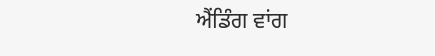ਐਂਡਿੰਗ ਵਾਂਗ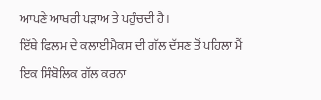ਆਪਣੇ ਆਖਰੀ ਪੜਾਅ ਤੇ ਪਹੁੰਚਦੀ ਹੈ।
ਇੱਥੇ ਫਿਲਮ ਦੇ ਕਲਾਈਮੈਕਸ ਦੀ ਗੱਲ ਦੱਸਣ ਤੋਂ ਪਹਿਲਾ ਮੈਂ ਇਕ ਸਿੰਬੋਲਿਕ ਗੱਲ ਕਰਨਾ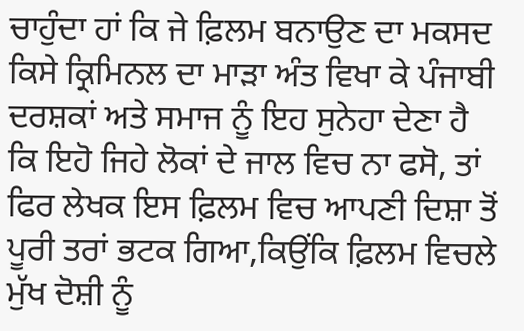ਚਾਹੁੰਦਾ ਹਾਂ ਕਿ ਜੇ ਫ਼ਿਲਮ ਬਨਾਉਣ ਦਾ ਮਕਸਦ ਕਿਸੇ ਕ੍ਰਿਮਿਨਲ ਦਾ ਮਾੜਾ ਅੰਤ ਵਿਖਾ ਕੇ ਪੰਜਾਬੀ ਦਰਸ਼ਕਾਂ ਅਤੇ ਸਮਾਜ ਨੂੰ ਇਹ ਸੁਨੇਹਾ ਦੇਣਾ ਹੈ ਕਿ ਇਹੋ ਜਿਹੇ ਲੋਕਾਂ ਦੇ ਜਾਲ ਵਿਚ ਨਾ ਫਸੋ, ਤਾਂ ਫਿਰ ਲੇਖਕ ਇਸ ਫ਼ਿਲਮ ਵਿਚ ਆਪਣੀ ਦਿਸ਼ਾ ਤੋਂ ਪੂਰੀ ਤਰਾਂ ਭਟਕ ਗਿਆ,ਕਿਉਂਕਿ ਫ਼ਿਲਮ ਵਿਚਲੇ ਮੁੱਖ ਦੋਸ਼ੀ ਨੂੰ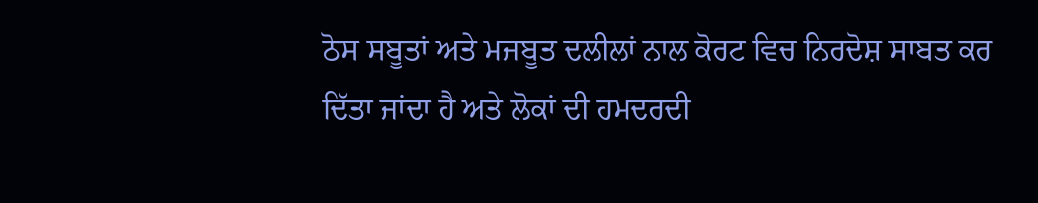ਠੋਸ ਸਬੂਤਾਂ ਅਤੇ ਮਜਬੂਤ ਦਲੀਲਾਂ ਨਾਲ ਕੋਰਟ ਵਿਚ ਨਿਰਦੋਸ਼ ਸਾਬਤ ਕਰ ਦਿੱਤਾ ਜਾਂਦਾ ਹੈ ਅਤੇ ਲੋਕਾਂ ਦੀ ਹਮਦਰਦੀ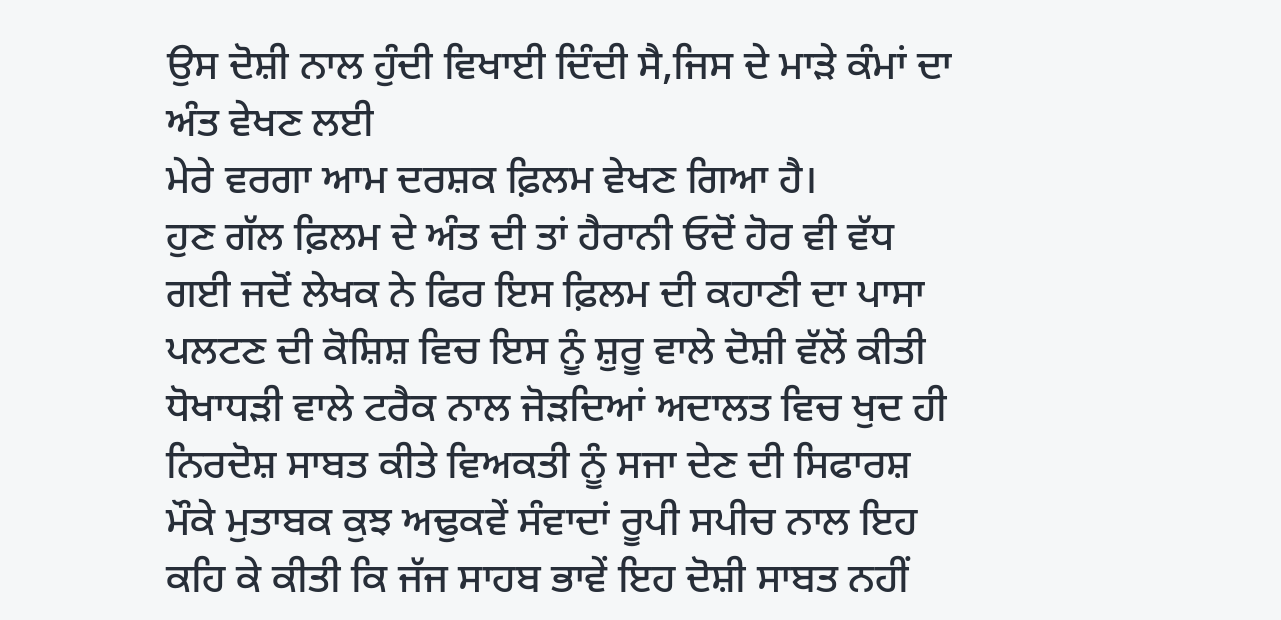ਉਸ ਦੋਸ਼ੀ ਨਾਲ ਹੁੰਦੀ ਵਿਖਾਈ ਦਿੰਦੀ ਸੈ,ਜਿਸ ਦੇ ਮਾੜੇ ਕੰਮਾਂ ਦਾ ਅੰਤ ਵੇਖਣ ਲਈ
ਮੇਰੇ ਵਰਗਾ ਆਮ ਦਰਸ਼ਕ ਫ਼ਿਲਮ ਵੇਖਣ ਗਿਆ ਹੈ।
ਹੁਣ ਗੱਲ ਫ਼ਿਲਮ ਦੇ ਅੰਤ ਦੀ ਤਾਂ ਹੈਰਾਨੀ ਓਦੋਂ ਹੋਰ ਵੀ ਵੱਧ ਗਈ ਜਦੋਂ ਲੇਖਕ ਨੇ ਫਿਰ ਇਸ ਫ਼ਿਲਮ ਦੀ ਕਹਾਣੀ ਦਾ ਪਾਸਾ ਪਲਟਣ ਦੀ ਕੋਸ਼ਿਸ਼ ਵਿਚ ਇਸ ਨੂੰ ਸ਼ੁਰੂ ਵਾਲੇ ਦੋਸ਼ੀ ਵੱਲੋਂ ਕੀਤੀ ਧੋਖਾਧੜੀ ਵਾਲੇ ਟਰੈਕ ਨਾਲ ਜੋੜਦਿਆਂ ਅਦਾਲਤ ਵਿਚ ਖੁਦ ਹੀ ਨਿਰਦੋਸ਼ ਸਾਬਤ ਕੀਤੇ ਵਿਅਕਤੀ ਨੂੰ ਸਜਾ ਦੇਣ ਦੀ ਸਿਫਾਰਸ਼ ਮੌਕੇ ਮੁਤਾਬਕ ਕੁਝ ਅਢੁਕਵੇਂ ਸੰਵਾਦਾਂ ਰੂਪੀ ਸਪੀਚ ਨਾਲ ਇਹ ਕਹਿ ਕੇ ਕੀਤੀ ਕਿ ਜੱਜ ਸਾਹਬ ਭਾਵੇਂ ਇਹ ਦੋਸ਼ੀ ਸਾਬਤ ਨਹੀਂ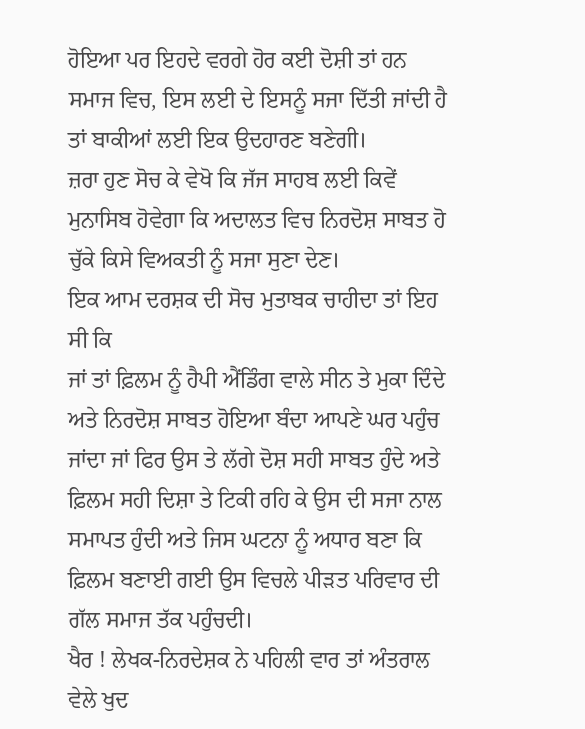ਹੋਇਆ ਪਰ ਇਹਦੇ ਵਰਗੇ ਹੋਰ ਕਈ ਦੋਸ਼ੀ ਤਾਂ ਹਨ ਸਮਾਜ ਵਿਚ, ਇਸ ਲਈ ਦੇ ਇਸਨੂੰ ਸਜਾ ਦਿੱਤੀ ਜਾਂਦੀ ਹੈ ਤਾਂ ਬਾਕੀਆਂ ਲਈ ਇਕ ਉਦਹਾਰਣ ਬਣੇਗੀ।
ਜ਼ਰਾ ਹੁਣ ਸੋਚ ਕੇ ਵੇਖੋ ਕਿ ਜੱਜ ਸਾਹਬ ਲਈ ਕਿਵੇਂ ਮੁਨਾਸਿਬ ਹੋਵੇਗਾ ਕਿ ਅਦਾਲਤ ਵਿਚ ਨਿਰਦੋਸ਼ ਸਾਬਤ ਹੋ ਚੁੱਕੇ ਕਿਸੇ ਵਿਅਕਤੀ ਨੂੰ ਸਜਾ ਸੁਣਾ ਦੇਣ।
ਇਕ ਆਮ ਦਰਸ਼ਕ ਦੀ ਸੋਚ ਮੁਤਾਬਕ ਚਾਹੀਦਾ ਤਾਂ ਇਹ ਸੀ ਕਿ
ਜਾਂ ਤਾਂ ਫ਼ਿਲਮ ਨੂੰ ਹੈਪੀ ਐਂਡਿੰਗ ਵਾਲੇ ਸੀਨ ਤੇ ਮੁਕਾ ਦਿੰਦੇ ਅਤੇ ਨਿਰਦੋਸ਼ ਸਾਬਤ ਹੋਇਆ ਬੰਦਾ ਆਪਣੇ ਘਰ ਪਹੁੰਚ ਜਾਂਦਾ ਜਾਂ ਫਿਰ ਉਸ ਤੇ ਲੱਗੇ ਦੋਸ਼ ਸਹੀ ਸਾਬਤ ਹੁੰਦੇ ਅਤੇ ਫ਼ਿਲਮ ਸਹੀ ਦਿਸ਼ਾ ਤੇ ਟਿਕੀ ਰਹਿ ਕੇ ਉਸ ਦੀ ਸਜਾ ਨਾਲ ਸਮਾਪਤ ਹੁੰਦੀ ਅਤੇ ਜਿਸ ਘਟਨਾ ਨੂੰ ਅਧਾਰ ਬਣਾ ਕਿ ਫ਼ਿਲਮ ਬਣਾਈ ਗਈ ਉਸ ਵਿਚਲੇ ਪੀੜਤ ਪਰਿਵਾਰ ਦੀ ਗੱਲ ਸਮਾਜ ਤੱਕ ਪਹੁੰਚਦੀ।
ਖੈਰ ! ਲੇਖਕ-ਨਿਰਦੇਸ਼ਕ ਨੇ ਪਹਿਲੀ ਵਾਰ ਤਾਂ ਅੰਤਰਾਲ ਵੇਲੇ ਖੁਦ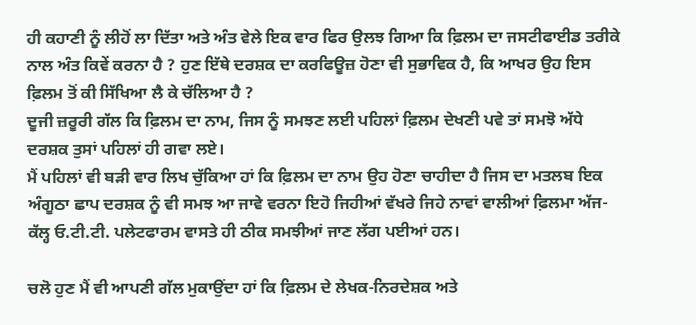ਹੀ ਕਹਾਣੀ ਨੂੰ ਲੀਹੋਂ ਲਾ ਦਿੱਤਾ ਅਤੇ ਅੰਤ ਵੇਲੇ ਇਕ ਵਾਰ ਫਿਰ ਉਲਝ ਗਿਆ ਕਿ ਫ਼ਿਲਮ ਦਾ ਜਸਟੀਫਾਈਡ ਤਰੀਕੇ ਨਾਲ ਅੰਤ ਕਿਵੇਂ ਕਰਨਾ ਹੈ ? ਹੁਣ ਇੱਥੇ ਦਰਸ਼ਕ ਦਾ ਕਰਫਿਊਜ਼ ਹੋਣਾ ਵੀ ਸੁਭਾਵਿਕ ਹੈ, ਕਿ ਆਖਰ ਉਹ ਇਸ ਫ਼ਿਲਮ ਤੋਂ ਕੀ ਸਿੱਖਿਆ ਲੈ ਕੇ ਚੱਲਿਆ ਹੈ ?
ਦੂਜੀ ਜ਼ਰੂਰੀ ਗੱਲ ਕਿ ਫ਼ਿਲਮ ਦਾ ਨਾਮ, ਜਿਸ ਨੂੰ ਸਮਝਣ ਲਈ ਪਹਿਲਾਂ ਫ਼ਿਲਮ ਦੇਖਣੀ ਪਵੇ ਤਾਂ ਸਮਝੋ ਅੱਧੇ ਦਰਸ਼ਕ ਤੁਸਾਂ ਪਹਿਲਾਂ ਹੀ ਗਵਾ ਲਏ।
ਮੈਂ ਪਹਿਲਾਂ ਵੀ ਬੜੀ ਵਾਰ ਲਿਖ ਚੁੱਕਿਆ ਹਾਂ ਕਿ ਫ਼ਿਲਮ ਦਾ ਨਾਮ ਉਹ ਹੋਣਾ ਚਾਹੀਦਾ ਹੈ ਜਿਸ ਦਾ ਮਤਲਬ ਇਕ ਅੰਗੂਠਾ ਛਾਪ ਦਰਸ਼ਕ ਨੂੰ ਵੀ ਸਮਝ ਆ ਜਾਵੇ ਵਰਨਾ ਇਹੋ ਜਿਹੀਆਂ ਵੱਖਰੇ ਜਿਹੇ ਨਾਵਾਂ ਵਾਲੀਆਂ ਫ਼ਿਲਮਾ ਅੱਜ-ਕੱਲ੍ਹ ਓ.ਟੀ.ਟੀ. ਪਲੇਟਫਾਰਮ ਵਾਸਤੇ ਹੀ ਠੀਕ ਸਮਝੀਆਂ ਜਾਣ ਲੱਗ ਪਈਆਂ ਹਨ।

ਚਲੋ ਹੁਣ ਮੈਂ ਵੀ ਆਪਣੀ ਗੱਲ ਮੁਕਾਉਂਦਾ ਹਾਂ ਕਿ ਫ਼ਿਲਮ ਦੇ ਲੇਖਕ-ਨਿਰਦੇਸ਼ਕ ਅਤੇ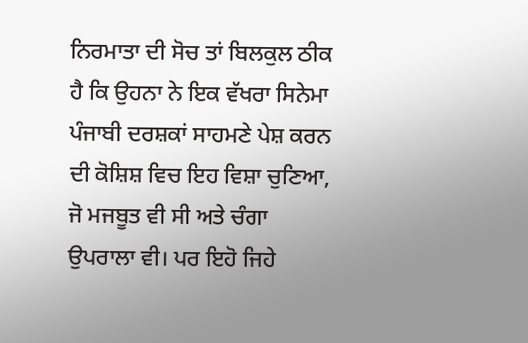ਨਿਰਮਾਤਾ ਦੀ ਸੋਚ ਤਾਂ ਬਿਲਕੁਲ ਠੀਕ ਹੈ ਕਿ ਉਹਨਾ ਨੇ ਇਕ ਵੱਖਰਾ ਸਿਨੇਮਾ ਪੰਜਾਬੀ ਦਰਸ਼ਕਾਂ ਸਾਹਮਣੇ ਪੇਸ਼ ਕਰਨ ਦੀ ਕੋਸ਼ਿਸ਼ ਵਿਚ ਇਹ ਵਿਸ਼ਾ ਚੁਣਿਆ, ਜੋ ਮਜਬੂਤ ਵੀ ਸੀ ਅਤੇ ਚੰਗਾ ਉਪਰਾਲਾ ਵੀ। ਪਰ ਇਹੋ ਜਿਹੇ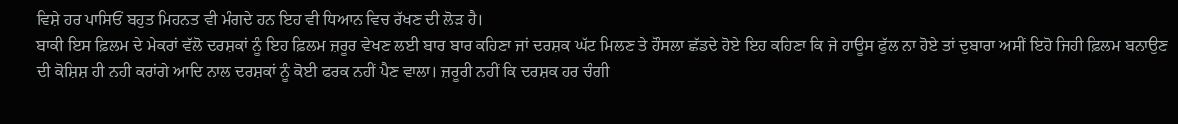ਵਿਸ਼ੇ ਹਰ ਪਾਸਿਓਂ ਬਹੁਤ ਮਿਹਨਤ ਵੀ ਮੰਗਦੇ ਹਨ ਇਹ ਵੀ ਧਿਆਨ ਵਿਚ ਰੱਖਣ ਦੀ ਲੋੜ ਹੈ।
ਬਾਕੀ ਇਸ ਫ਼ਿਲਮ ਦੇ ਮੇਕਰਾਂ ਵੱਲੋ ਦਰਸ਼ਕਾਂ ਨੂੰ ਇਹ ਫ਼ਿਲਮ ਜ਼ਰੂਰ ਵੇਖਣ ਲਈ ਬਾਰ ਬਾਰ ਕਹਿਣਾ ਜਾਂ ਦਰਸ਼ਕ ਘੱਟ ਮਿਲਣ ਤੇ ਹੌਸਲਾ ਛੱਡਦੇ ਹੋਏ ਇਹ ਕਹਿਣਾ ਕਿ ਜੇ ਹਾਊਸ ਫੁੱਲ ਨਾ ਹੋਏ ਤਾਂ ਦੁਬਾਰਾ ਅਸੀਂ ਇਹੋ ਜਿਹੀ ਫ਼ਿਲਮ ਬਨਾਉਣ ਦੀ ਕੋਸ਼ਿਸ਼ ਹੀ ਨਹੀ ਕਰਾਂਗੇ ਆਦਿ ਨਾਲ ਦਰਸ਼ਕਾਂ ਨੂੰ ਕੋਈ ਫਰਕ ਨਹੀਂ ਪੈਣ ਵਾਲਾ। ਜ਼ਰੂਰੀ ਨਹੀਂ ਕਿ ਦਰਸ਼ਕ ਹਰ ਚੰਗੀ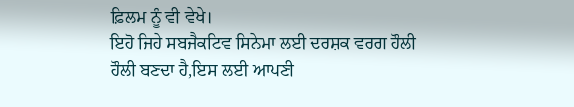ਫ਼ਿਲਮ ਨੂੰ ਵੀ ਵੇਖੇ।
ਇਹੋ ਜਿਹੇ ਸਬਜੈਕਟਿਵ ਸਿਨੇਮਾ ਲਈ ਦਰਸ਼ਕ ਵਰਗ ਹੌਲੀ ਹੌਲੀ ਬਣਦਾ ਹੈ,ਇਸ ਲਈ ਆਪਣੀ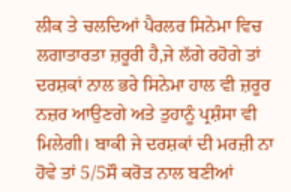ਲੀਕ ਤੇ ਚਲਦਿਆਂ ਪੈਰਲਰ ਸਿਨੇਮਾ ਵਿਚ ਲਗਾਤਾਰਤਾ ਜ਼ਰੂਰੀ ਹੈ,ਜੇ ਲੱਗੇ ਰਹੋਗੇ ਤਾਂ ਦਰਸ਼ਕਾਂ ਨਾਲ ਭਰੇ ਸਿਨੇਮਾ ਹਾਲ ਵੀ ਜ਼ਰੂਰ ਨਜ਼ਰ ਆਉਣਗੇ ਅਤੇ ਤੁਹਾਨੂੰ ਪ੍ਰਸ਼ੰਸਾ ਵੀ ਮਿਲੇਗੀ। ਬਾਕੀ ਜੇ ਦਰਸ਼ਕਾਂ ਦੀ ਮਰਜ਼ੀ ਨਾ ਹੋਵੇ ਤਾਂ 5/5ਸੌ ਕਰੋੜ ਨਾਲ ਬਣੀਆਂ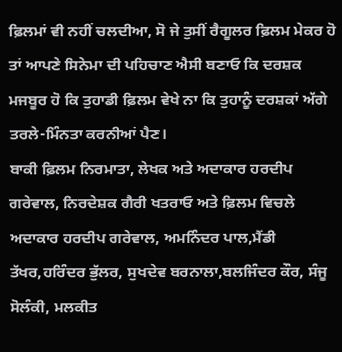ਫ਼ਿਲਮਾਂ ਵੀ ਨਹੀਂ ਚਲਦੀਆ, ਸੋ ਜੇ ਤੁਸੀਂ ਰੈਗੂਲਰ ਫ਼ਿਲਮ ਮੇਕਰ ਹੋ ਤਾਂ ਆਪਣੇ ਸਿਨੇਮਾ ਦੀ ਪਹਿਚਾਣ ਐਸੀ ਬਣਾਓ ਕਿ ਦਰਸ਼ਕ ਮਜਬੂਰ ਹੋ ਕਿ ਤੁਹਾਡੀ ਫ਼ਿਲਮ ਵੇਖੇ ਨਾ ਕਿ ਤੁਹਾਨੂੰ ਦਰਸ਼ਕਾਂ ਅੱਗੇ ਤਰਲੇ-ਮਿੰਨਤਾ ਕਰਨੀਆਂ ਪੈਣ।
ਬਾਕੀ ਫ਼ਿਲਮ ਨਿਰਮਾਤਾ, ਲੇਖਕ ਅਤੇ ਅਦਾਕਾਰ ਹਰਦੀਪ ਗਰੇਵਾਲ, ਨਿਰਦੇਸ਼ਕ ਗੈਰੀ ਖਤਰਾਓ ਅਤੇ ਫ਼ਿਲਮ ਵਿਚਲੇ ਅਦਾਕਾਰ ਹਰਦੀਪ ਗਰੇਵਾਲ, ਅਮਨਿੰਦਰ ਪਾਲ,ਮੈਂਡੀ ਤੱਖਰ,ਹਰਿੰਦਰ ਭੁੱਲਰ, ਸੁਖਦੇਵ ਬਰਨਾਲਾ,ਬਲਜਿੰਦਰ ਕੌਰ, ਸੰਜੂ ਸੋਲੰਕੀ, ਮਲਕੀਤ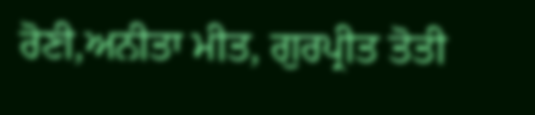ਰੋਣੀ,ਅਨੀਤਾ ਮੀਤ, ਗੁਰਪ੍ਰੀਤ ਤੋਤੀ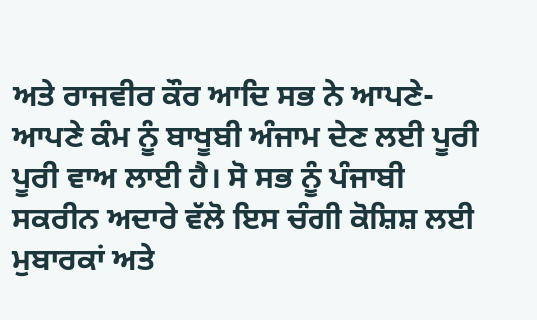ਅਤੇ ਰਾਜਵੀਰ ਕੌਰ ਆਦਿ ਸਭ ਨੇ ਆਪਣੇ-ਆਪਣੇ ਕੰਮ ਨੂੰ ਬਾਖੂਬੀ ਅੰਜਾਮ ਦੇਣ ਲਈ ਪੂਰੀ ਪੂਰੀ ਵਾਅ ਲਾਈ ਹੈ। ਸੋ ਸਭ ਨੂੰ ਪੰਜਾਬੀ ਸਕਰੀਨ ਅਦਾਰੇ ਵੱਲੋ ਇਸ ਚੰਗੀ ਕੋਸ਼ਿਸ਼ ਲਈ ਮੁਬਾਰਕਾਂ ਅਤੇ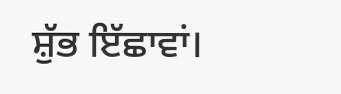ਸ਼ੁੱਭ ਇੱਛਾਵਾਂ।